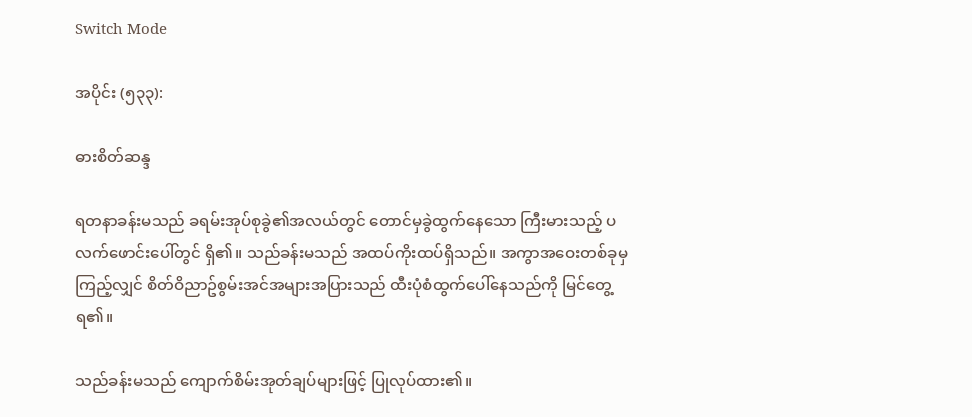Switch Mode

အပိုင်း (၅၃၃):

ဓားစိတ်ဆန္ဒ

ရတနာခန်းမသည် ခရမ်းအုပ်စုခွဲ၏အလယ်တွင် တောင်မှခွဲထွက်နေသော ကြီးမားသည့် ပလက်ဖောင်းပေါ်တွင် ရှိ၏။ သည်ခန်းမသည် အထပ်ကိုးထပ်ရှိသည်။ အကွာအဝေးတစ်ခုမှ ကြည့်လျှင် စိတ်ဝိညာဥ်စွမ်းအင်အများအပြားသည် ထီးပုံစံထွက်ပေါ်နေသည်ကို မြင်တွေ့ရ၏။

သည်ခန်းမသည် ကျောက်စိမ်းအုတ်ချပ်များဖြင့် ပြုလုပ်ထား၏။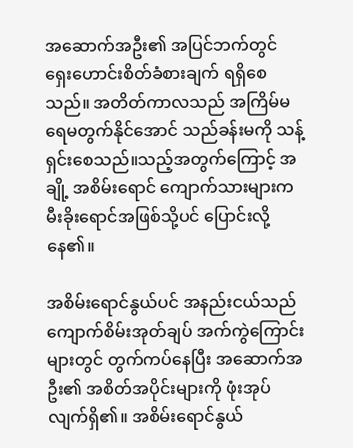အဆောက်အဦး၏ အပြင်ဘက်တွင် ရှေးဟောင်းစိတ်ခံစားချက် ရရှိစေသည်။ အတိတ်ကာလသည် အကြိမ်မရေမတွက်နိုင်အောင် သည်ခန်းမကို သန့်ရှင်းစေသည်။သည့်အတွက်ကြောင့် အချို့ အစိမ်းရောင် ကျောက်သားများက မီးခိုးရောင်အဖြစ်သို့ပင် ပြောင်းလို့နေ၏။

အစိမ်းရောင်နွယ်ပင် အနည်းငယ်သည် ကျောက်စိမ်းအုတ်ချပ် အက်ကွဲကြောင်းများတွင် တွက်ကပ်နေပြီး အဆောက်အဦး၏ အစိတ်အပိုင်းများကို ဖုံးအုပ်လျက်ရှိ၏။ အစိမ်းရောင်နွယ်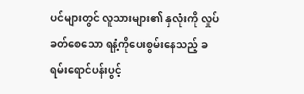ပင်များတွင် လူသားများ၏ နှလုံးကို လှုပ်ခတ်စေသော ရနံ့ကိုပေးစွမ်းနေသည့် ခရမ်းရောင်ပန်းပွင့်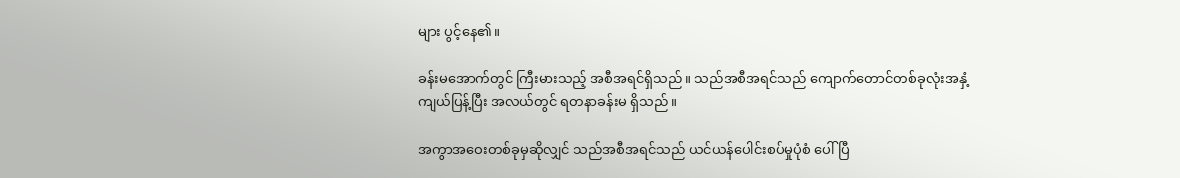များ ပွင့်နေ၏။

ခန်းမအောက်တွင် ကြီးမားသည့် အစီအရင်ရှိသည်။ သည်အစီအရင်သည် ကျောက်တောင်တစ်ခုလုံးအနှံ့ ကျယ်ပြန့်ပြီး အလယ်တွင် ရတနာခန်းမ ရှိသည်။

အကွာအဝေးတစ်ခုမှဆိုလျှင် သည်အစီအရင်သည် ယင်ယန်ပေါင်းစပ်မှုပုံစံ ပေါ်ပြီ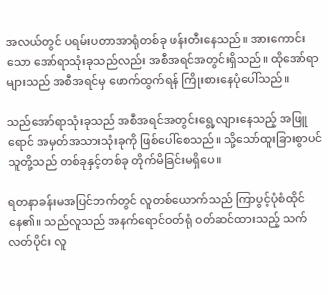အလယ်တွင် ပရမ်းပတာအာရုံတစ်ခု ဖန်းတီးနေသည်။ အားကောင်းသော အော်ရာသုံးခုသည်လည်း အစီအရင်အတွင်းရှိသည်။ ထိုအော်ရာများသည် အစီအရင်မှ ဖောက်ထွက်ရန် ကြိုးစားနေပုံပေါ်သည်။

သည်အော်ရာသုံးခုသည် အစီအရင်အတွင်းရွေ့လျားနေသည့် အဖြူရောင် အမှတ်အသားသုံးခုကို ဖြစ်ပေါ်စေသည်။ သို့သော်ထူးခြားစွာပင် သူတို့သည် တစ်ခုနှင့်တစ်ခု တိုက်မိခြင်းမရှိပေ။

ရတနာခန်းမအပြင်ဘက်တွင် လူတစ်ယောက်သည် ကြာပွင့်ပုံစံထိုင်နေ၏။ သည်လူသည် အနက်ရောင်ဝတ်ရုံ ဝတ်ဆင်ထားသည့် သက်လတ်ပိုင်း လူ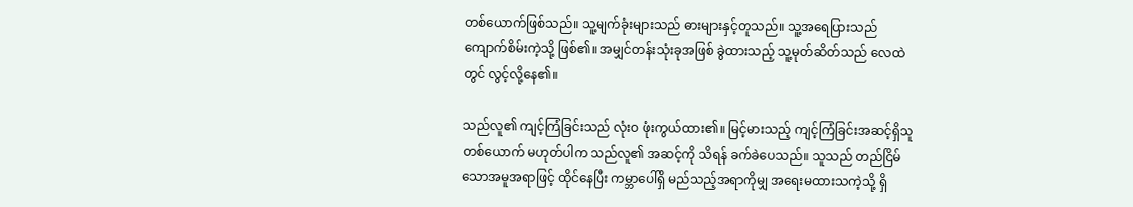တစ်ယောက်ဖြစ်သည်။ သူ့မျက်ခုံးများသည် ဓားများနှင့်တူသည်။ သူ့အရေပြားသည် ကျောက်စိမ်းကဲ့သို့ ဖြစ်၏။ အမျှင်တန်းသုံးခုအဖြစ် ခွဲထားသည့် သူ့မုတ်ဆိတ်သည် လေထဲတွင် လွင့်လို့နေ၏။

သည်လူ၏ ကျင့်ကြံခြင်းသည် လုံးဝ ဖုံးကွယ်ထား၏။ မြင့်မားသည့် ကျင့်ကြံခြင်းအဆင့်ရှိသူတစ်ယောက် မဟုတ်ပါက သည်လူ၏ အဆင့်ကို သိရန် ခက်ခဲပေသည်။ သူသည် တည်ငြိမ်သောအမူအရာဖြင့် ထိုင်နေပြီး ကမ္ဘာပေါ်ရှိ မည်သည့်အရာကိုမျှ အရေးမထားသကဲ့သို့ ရှိ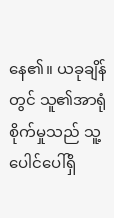နေ၏။ ယခုချိန်တွင် သူ၏အာရုံစိုက်မှုသည် သူ့ပေါင်ပေါ်ရှိ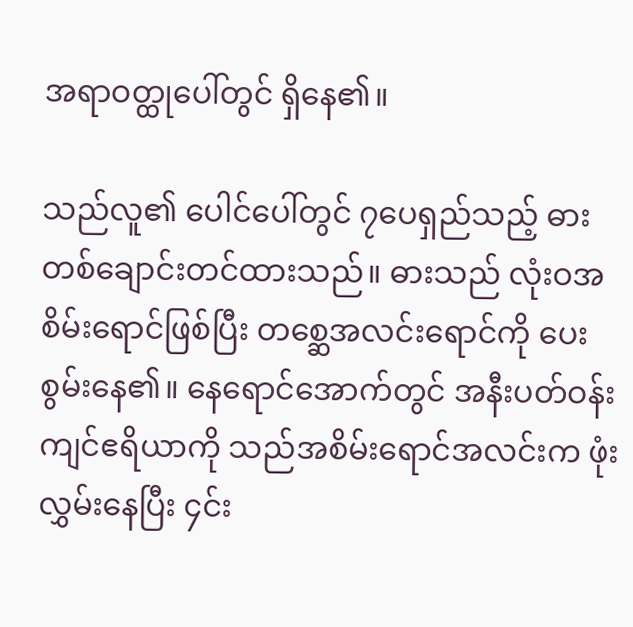အရာဝတ္ထုပေါ်တွင် ရှိနေ၏။

သည်လူ၏ ပေါင်ပေါ်တွင် ၇ပေရှည်သည့် ဓားတစ်ချောင်းတင်ထားသည်။ ဓားသည် လုံးဝအစိမ်းရောင်ဖြစ်ပြီး တစ္ဆေအလင်းရောင်ကို ပေးစွမ်းနေ၏။ နေရောင်အောက်တွင် အနီးပတ်ဝန်းကျင်ဧရိယာကို သည်အစိမ်းရောင်အလင်းက ဖုံးလွှမ်းနေပြီး ၄င်း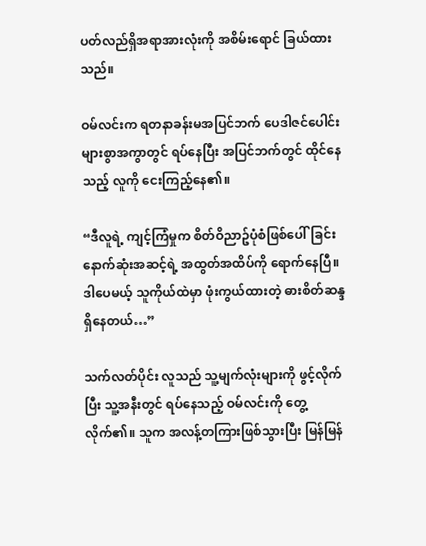ပတ်လည်ရှိအရာအားလုံးကို အစိမ်းရောင် ခြယ်ထားသည်။

ဝမ်လင်းက ရတနာခန်းမအပြင်ဘက် ပေဒါဇင်ပေါင်းများစွာအကွာတွင် ရပ်နေပြီး အပြင်ဘက်တွင် ထိုင်နေသည့် လူကို ငေးကြည့်နေ၏။

“ဒီလူရဲ့ ကျင့်ကြံမှုက စိတ်ဝိညာဥ်ပုံစံဖြစ်ပေါ်ခြင်း နောက်ဆုံးအဆင့်ရဲ့ အထွတ်အထိပ်ကို ရောက်နေပြီ။ ဒါပေမယ့် သူကိုယ်ထဲမှာ ဖုံးကွယ်ထားတဲ့ ဓားစိတ်ဆန္ဒရှိနေတယ်…”

သက်လတ်ပိုင်း လူသည် သူ့မျက်လုံးများကို ဖွင့်လိုက်ပြီး သူ့အနီးတွင် ရပ်နေသည့် ဝမ်လင်းကို တွေ့လိုက်၏။ သူက အလန့်တကြားဖြစ်သွားပြီး မြန်မြန်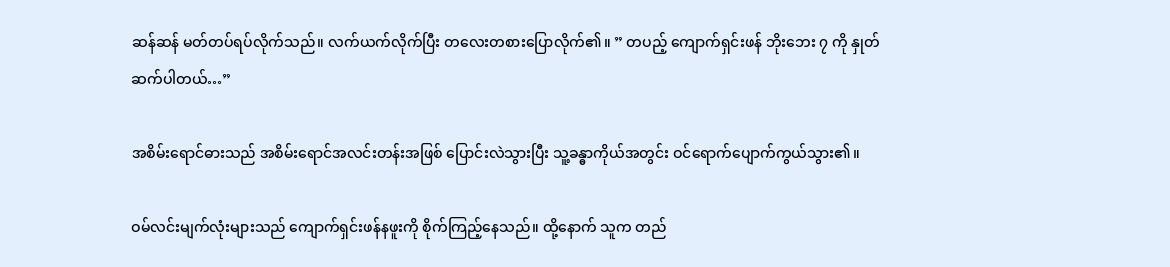ဆန်ဆန် မတ်တပ်ရပ်လိုက်သည်။ လက်ယက်လိုက်ပြီး တလေးတစားပြောလိုက်၏။ ” တပည့် ကျောက်ရှင်းဖန် ဘိုးဘေး ၇ ကို နှုတ်ဆက်ပါတယ်…”

အစိမ်းရောင်ဓားသည် အစိမ်းရောင်အလင်းတန်းအဖြစ် ပြောင်းလဲသွားပြီး သူ့ခန္ဓာကိုယ်အတွင်း ဝင်ရောက်ပျောက်ကွယ်သွား၏။

ဝမ်လင်းမျက်လုံးများသည် ကျောက်ရှင်းဖန်နဖူးကို စိုက်ကြည့်နေသည်။ ထို့နောက် သူက တည်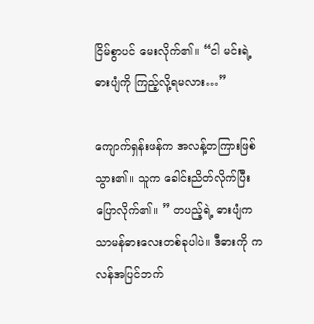ငြိမ်စွာပင် မေးလိုက်၏။ “ငါ မင်းရဲ့ ဓားပျံကို ကြည့်လို့ရမလား…”

ကျောက်ရှန်းဖန်က အလန့်တကြားဖြစ်သွား၏။ သူက ခေါင်းညိတ်လိုက်ပြီး ပြောလိုက်၏။ ” တပည့်ရဲ့ ဓားပျံက သာမန်ဓားလေးတစ်ခုပါပဲ။ ဒီဓားကို ကလန်အပြင်ဘက်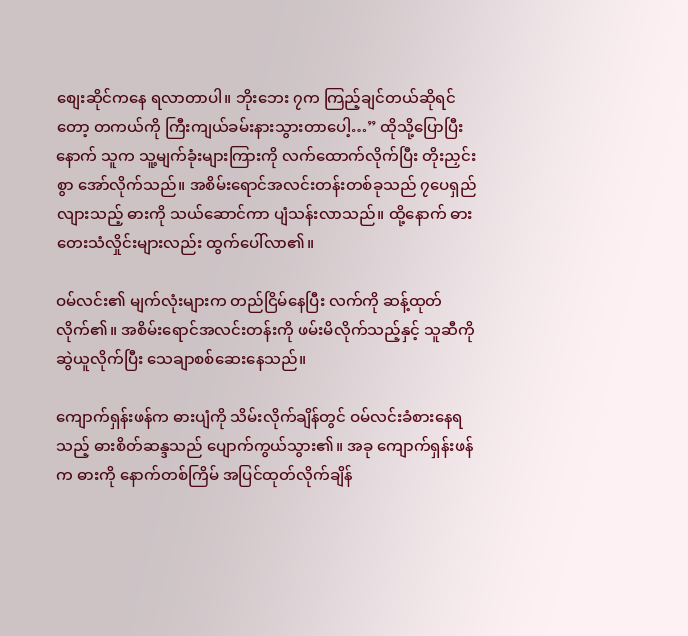စျေးဆိုင်ကနေ ရလာတာပါ။ ဘိုးဘေး ၇က ကြည့်ချင်တယ်ဆိုရင်တော့ တကယ်ကို ကြီးကျယ်ခမ်းနားသွားတာပေါ့…” ထိုသို့ပြောပြီးနောက် သူက သူ့မျက်ခုံးများကြားကို လက်ထောက်လိုက်ပြီး တိုးညှင်းစွာ အော်လိုက်သည်။ အစိမ်းရောင်အလင်းတန်းတစ်ခုသည် ၇ပေရှည်လျားသည့် ဓားကို သယ်ဆောင်ကာ ပျံသန်းလာသည်။ ထို့နောက် ဓားတေးသံလှိုင်းများလည်း ထွက်ပေါ်လာ၏။

ဝမ်လင်း၏ မျက်လုံးများက တည်ငြိမ်နေပြီး လက်ကို ဆန့်ထုတ်လိုက်၏။ အစိမ်းရောင်အလင်းတန်းကို ဖမ်းမိလိုက်သည့်နှင့် သူဆီကို ဆွဲယူလိုက်ပြီး သေချာစစ်ဆေးနေသည်။

ကျောက်ရှန်းဖန်က ဓားပျံကို သိမ်းလိုက်ချိန်တွင် ဝမ်လင်းခံစားနေရသည့် ဓားစိတ်ဆန္ဒသည် ပျောက်ကွယ်သွား၏။ အခု ကျောက်ရှန်းဖန်က ဓားကို နောက်တစ်ကြိမ် အပြင်ထုတ်လိုက်ချိန်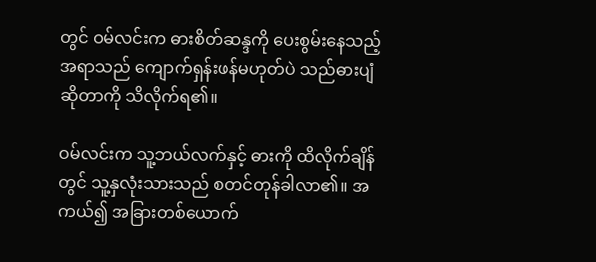တွင် ဝမ်လင်းက ဓားစိတ်ဆန္ဒကို ပေးစွမ်းနေသည့်အရာသည် ကျောက်ရှန်းဖန်မဟုတ်ပဲ သည်ဓားပျံဆိုတာကို သိလိုက်ရ၏။

ဝမ်လင်းက သူ့ဘယ်လက်နှင့် ဓားကို ထိလိုက်ချိန်တွင် သူ့နှလုံးသားသည် စတင်တုန်ခါလာ၏။ အကယ်၍ အခြားတစ်ယောက်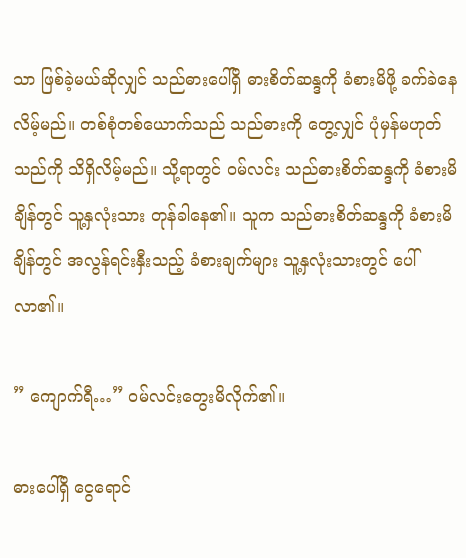သာ ဖြစ်ခဲ့မယ်ဆိုလျှင် သည်ဓားပေါ်ရှိ ဓားစိတ်ဆန္ဒကို ခံစားမိဖို့ ခက်ခဲနေလိမ့်မည်။ တစ်စုံတစ်ယောက်သည် သည်ဓားကို တွေ့လျှင် ပုံမှန်မဟုတ်သည်ကို သိရှိလိမ့်မည်။ သို့ရာတွင် ဝမ်လင်း သည်ဓားစိတ်ဆန္ဒကို ခံစားမိချိန်တွင် သူ့နှလုံးသား တုန်ခါနေ၏။ သူက သည်ဓားစိတ်ဆန္ဒကို ခံစားမိချိန်တွင် အလွန်ရင်းနှီးသည့် ခံစားချက်များ သူ့နှလုံးသားတွင် ပေါ်လာ၏။

” ကျောက်ရီ…” ဝမ်လင်းတွေးမိလိုက်၏။

ဓားပေါ်ရှိ ငွေရောင်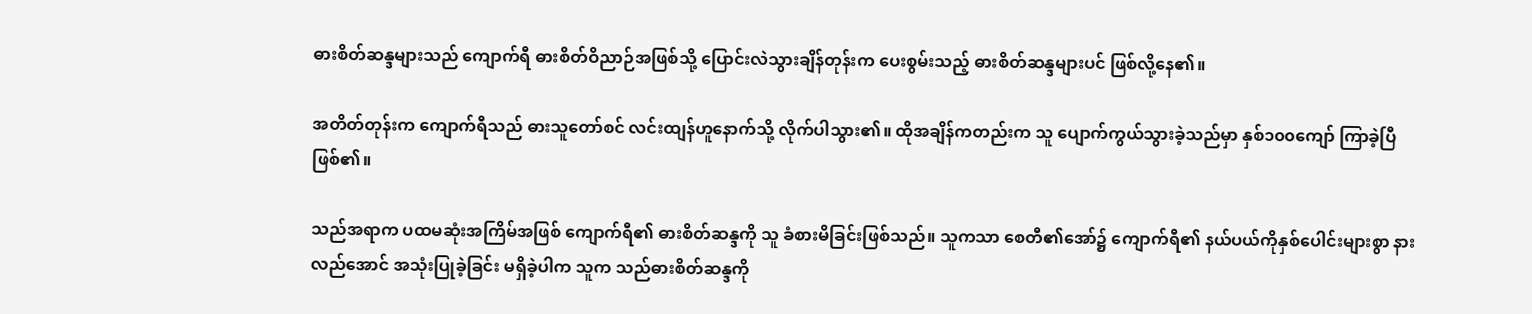ဓားစိတ်ဆန္ဒများသည် ကျောက်ရီ ဓားစိတ်ဝိညာဉ်အဖြစ်သို့ ပြောင်းလဲသွားချိန်တုန်းက ပေးစွမ်းသည့် ဓားစိတ်ဆန္ဒများပင် ဖြစ်လို့နေ၏။

အတိတ်တုန်းက ကျောက်ရီသည် ဓားသူတော်စင် လင်းထျန်ဟူနောက်သို့ လိုက်ပါသွား၏။ ထိုအချိန်ကတည်းက သူ ပျောက်ကွယ်သွားခဲ့သည်မှာ နှစ်၁၀၀ကျော် ကြာခဲ့ပြီ ဖြစ်၏။

သည်အရာက ပထမဆုံးအကြိမ်အဖြစ် ကျောက်ရီ၏ ဓားစိတ်ဆန္ဒကို သူ ခံစားမိခြင်းဖြစ်သည်။ သူကသာ စေတီ၏အော်၌ ကျောက်ရီ၏ နယ်ပယ်ကိုနှစ်ပေါင်းများစွာ နားလည်အောင် အသုံးပြုခဲ့ခြင်း မရှိခဲ့ပါက သူက သည်ဓားစိတ်ဆန္ဒကို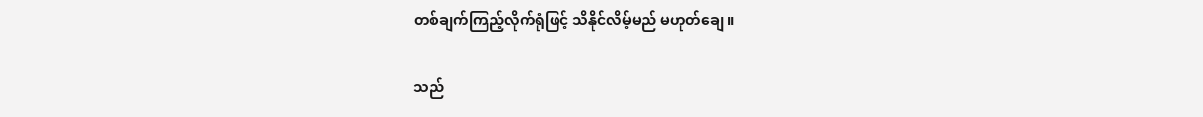တစ်ချက်ကြည့်လိုက်ရုံဖြင့် သိနိုင်လိမ့်မည် မဟုတ်ချေ။

သည်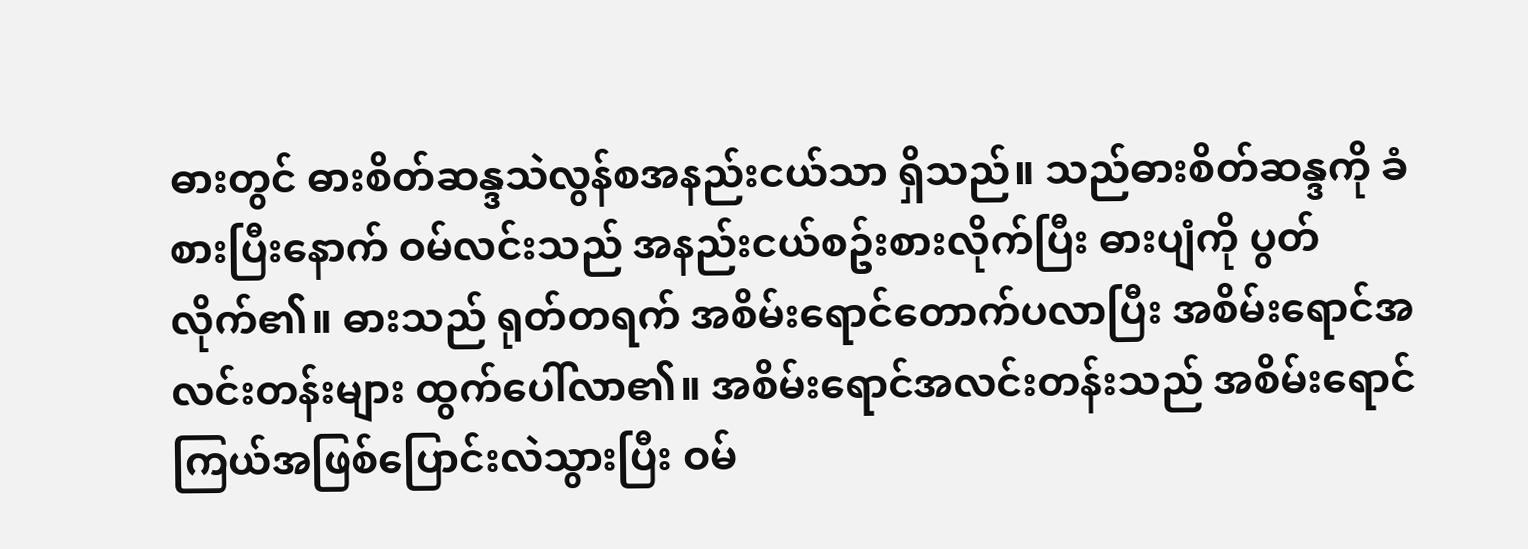ဓားတွင် ဓားစိတ်ဆန္ဒသဲလွန်စအနည်းငယ်သာ ရှိသည်။ သည်ဓားစိတ်ဆန္ဒကို ခံစားပြီးနောက် ဝမ်လင်းသည် အနည်းငယ်စဥ်းစားလိုက်ပြီး ဓားပျံကို ပွတ်လိုက်၏။ ဓားသည် ရုတ်တရက် အစိမ်းရောင်တောက်ပလာပြီး အစိမ်းရောင်အလင်းတန်းများ ထွက်ပေါ်လာ၏။ အစိမ်းရောင်အလင်းတန်းသည် အစိမ်းရောင်ကြယ်အဖြစ်ပြောင်းလဲသွားပြီး ဝမ်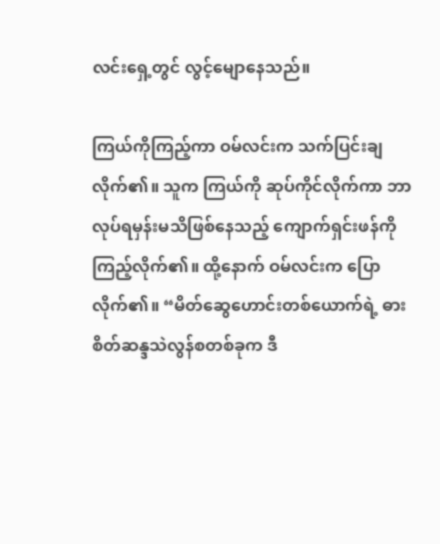လင်းရှေ့တွင် လွင့်မျောနေသည်။

ကြယ်ကိုကြည့်ကာ ဝမ်လင်းက သက်ပြင်းချလိုက်၏။ သူက ကြယ်ကို ဆုပ်ကိုင်လိုက်ကာ ဘာလုပ်ရမှန်းမသိဖြစ်နေသည့် ကျောက်ရှင်းဖန်ကို ကြည့်လိုက်၏။ ထို့နောက် ဝမ်လင်းက ပြောလိုက်၏။ “မိတ်ဆွေဟောင်းတစ်ယောက်ရဲ့ ဓားစိတ်ဆန္ဒသဲလွန်စတစ်ခုက ဒီ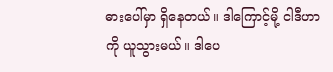ဓားပေါ်မှာ ရှိနေတယ်။ ဒါကြောင့်မို့ ငါဒီဟာကို ယူသွားမယ်။ ဒါပေ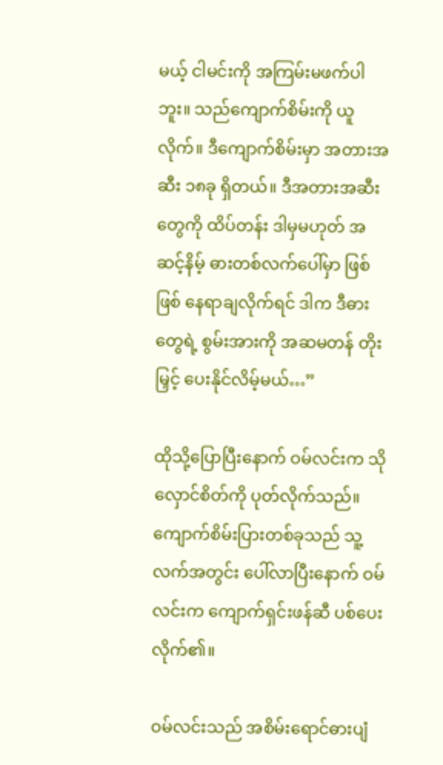မယ့် ငါမင်းကို အကြမ်းမဖက်ပါဘူး။ သည်ကျောက်စိမ်းကို ယူလိုက်။ ဒီကျောက်စိမ်းမှာ အတားအဆီး ၁၈ခု ရှိတယ်။ ဒီအတားအဆီးတွေကို ထိပ်တန်း ဒါမှမဟုတ် အဆင့်နိမ့် ဓားတစ်လက်ပေါ်မှာ ဖြစ်ဖြစ် နေရာချလိုက်ရင် ဒါက ဒီဓားတွေရဲ့ စွမ်းအားကို အဆမတန် တိုးမြှင့် ပေးနိုင်လိမ့်မယ်…”

ထိုသို့ပြောပြီးနောက် ဝမ်လင်းက သိုလှောင်စိတ်ကို ပုတ်လိုက်သည်။ ကျောက်စိမ်းပြားတစ်ခုသည် သူ့လက်အတွင်း ပေါ်လာပြီးနောက် ဝမ်လင်းက ကျောက်ရှင်းဖန်ဆီ ပစ်ပေးလိုက်၏။

ဝမ်လင်းသည် အစိမ်းရောင်ဓားပျံ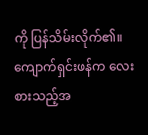ကို ပြန်သိမ်းလိုက်၏။ ကျောက်ရှင်းဖန်က လေးစားသည့်အ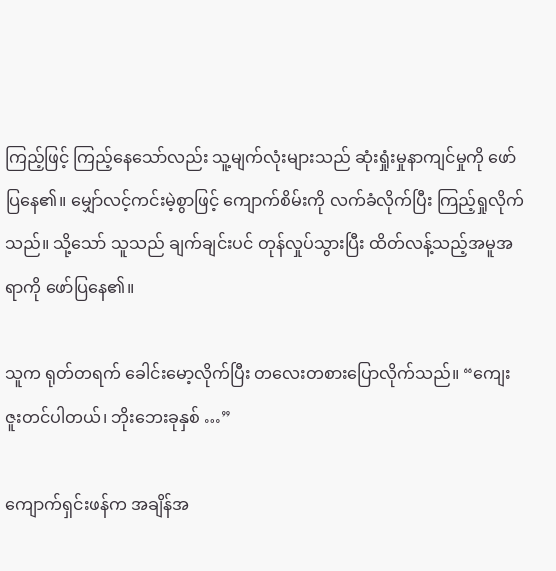ကြည့်ဖြင့် ကြည့်နေသော်လည်း သူ့မျက်လုံးများသည် ဆုံးရှုံးမှုနာကျင်မှုကို ဖော်ပြနေ၏။ မျှော်လင့်ကင်းမဲ့စွာဖြင့် ကျောက်စိမ်းကို လက်ခံလိုက်ပြီး ကြည့်ရှုလိုက်သည်။ သို့သော် သူသည် ချက်ချင်းပင် တုန်လှုပ်သွားပြီး ထိတ်လန့်သည့်အမူအရာကို ဖော်ပြနေ၏။

သူက ရုတ်တရက် ခေါင်းမော့လိုက်ပြီး တလေးတစားပြောလိုက်သည်။ “ကျေးဇူးတင်ပါတယ်၊ ဘိုးဘေးခုနှစ် …”

ကျောက်ရှင်းဖန်က အချိန်အ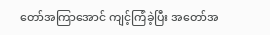တော်အကြာအောင် ကျင့်ကြံခဲ့ပြီး အတော်အ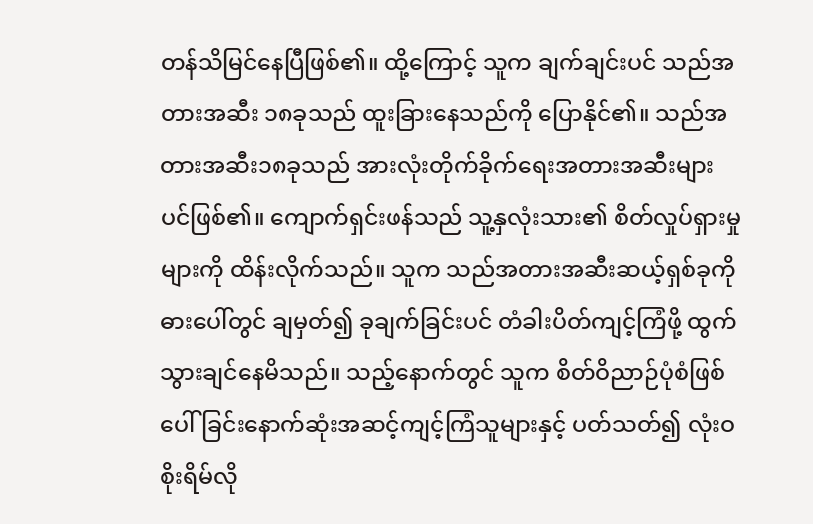တန်သိမြင်နေပြီဖြစ်၏။ ထို့ကြောင့် သူက ချက်ချင်းပင် သည်အတားအဆီး ၁၈ခုသည် ထူးခြားနေသည်ကို ပြောနိုင်၏။ သည်အတားအဆီး၁၈ခုသည် အားလုံးတိုက်ခိုက်ရေးအတားအဆီးများပင်ဖြစ်၏။ ကျောက်ရှင်းဖန်သည် သူ့နှလုံးသား၏ စိတ်လှုပ်ရှားမှုများကို ထိန်းလိုက်သည်။ သူက သည်အတားအဆီးဆယ့်ရှစ်ခုကို ဓားပေါ်တွင် ချမှတ်၍ ခုချက်ခြင်းပင် တံခါးပိတ်ကျင့်ကြံဖို့ ထွက်သွားချင်နေမိသည်။ သည့်နောက်တွင် သူက စိတ်ဝိညာဉ်ပုံစံဖြစ်ပေါ်ခြင်းနောက်ဆုံးအဆင့်ကျင့်ကြံသူများနှင့် ပတ်သတ်၍ လုံးဝ စိုးရိမ်လို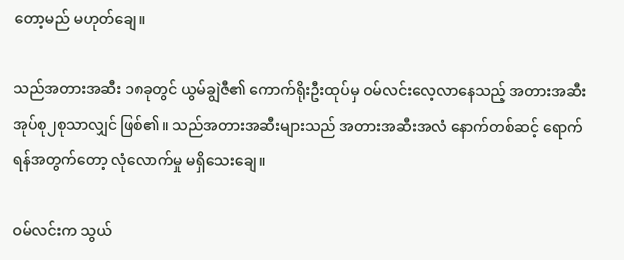တော့မည် မဟုတ်ချေ။

သည်အတားအဆီး ၁၈ခုတွင် ယွမ်ချွဲဇီ၏ ကောက်ရိုးဦးထုပ်မှ ဝမ်လင်းလေ့လာနေသည့် အတားအဆီး အုပ်စု၂စုသာလျှင် ဖြစ်၏။ သည်အတားအဆီးများသည် အတားအဆီးအလံ နောက်တစ်ဆင့် ရောက်ရန်အတွက်တော့ လုံလောက်မှု မရှိသေးချေ။

ဝမ်လင်းက သွယ်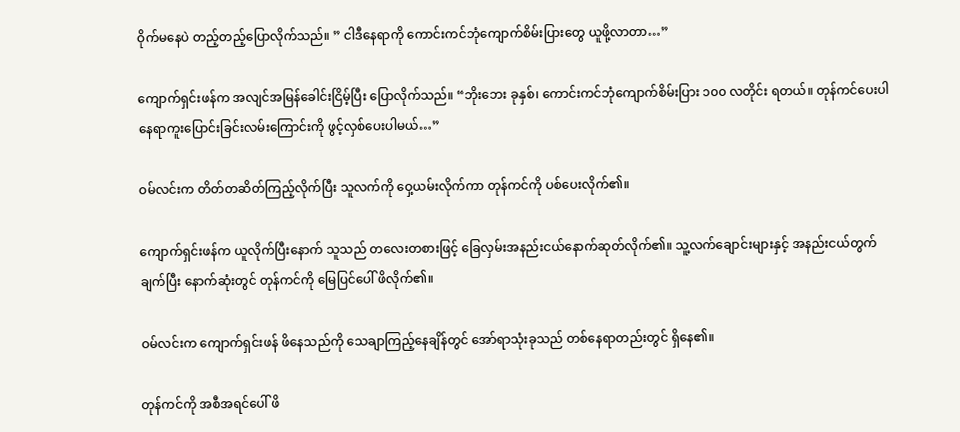ဝိုက်မနေပဲ တည့်တည့်ပြောလိုက်သည်။ ” ငါဒီနေရာကို ကောင်းကင်ဘုံကျောက်စိမ်းပြားတွေ ယူဖို့လာတာ…”

ကျောက်ရှင်းဖန်က အလျင်အမြန်ခေါင်းငြိမ့်ပြီး ပြောလိုက်သည်။ “ဘိုးဘေး ခုနှစ်၊ ကောင်းကင်ဘုံကျောက်စိမ်းပြား ၁၀၀ လတိုင်း ရတယ်။ တုန်ကင်ပေးပါ နေရာကူးပြောင်းခြင်းလမ်းကြောင်းကို ဖွင့်လှစ်ပေးပါမယ်…”

ဝမ်လင်းက တိတ်တဆိတ်ကြည့်လိုက်ပြီး သူလက်ကို ဝှေ့ယမ်းလိုက်ကာ တုန်ကင်ကို ပစ်ပေးလိုက်၏။

ကျောက်ရှင်းဖန်က ယူလိုက်ပြီးနောက် သူသည် တလေးတစားဖြင့် ခြေလှမ်းအနည်းငယ်နောက်ဆုတ်လိုက်၏။ သူ့လက်ချောင်းများနှင့် အနည်းငယ်တွက်ချက်ပြီး နောက်ဆုံးတွင် တုန်ကင်ကို မြေပြင်ပေါ် ဖိလိုက်၏။

ဝမ်လင်းက ကျောက်ရှင်းဖန် ဖိနေသည်ကို သေချာကြည့်နေချိန်တွင် အော်ရာသုံးခုသည် တစ်နေရာတည်းတွင် ရှိနေ၏။

တုန်ကင်ကို အစီအရင်ပေါ် ဖိ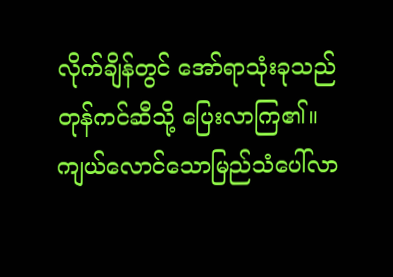လိုက်ချိန်တွင် အော်ရာသုံးခုသည် တုန်ကင်ဆီသို့ ပြေးလာကြ၏။ ကျယ်လောင်သောမြည်သံပေါ်လာ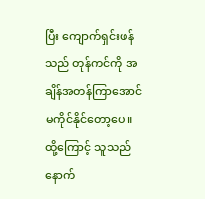ပြီး ကျောက်ရှင်းဖန်သည် တုန်ကင်ကို အချိန်အတန်ကြာအောင် မကိုင်နိုင်တော့ပေ။ ထို့ကြောင့် သူသည် နောက်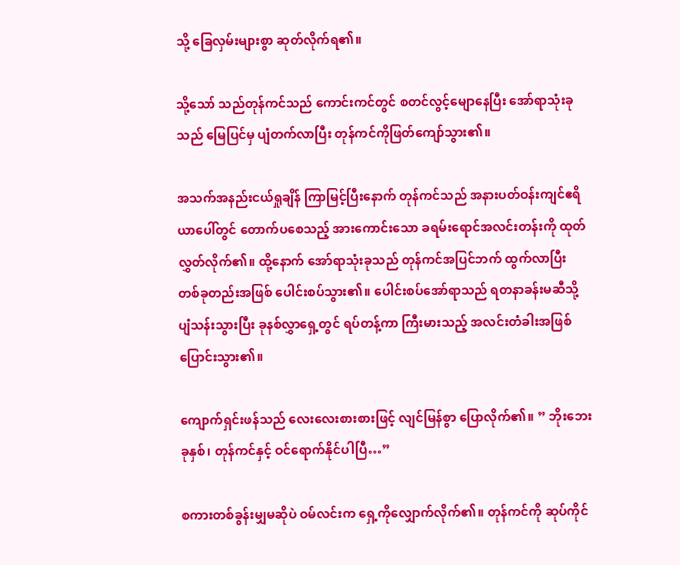သို့ ခြေလှမ်းများစွာ ဆုတ်လိုက်ရ၏။

သို့သော် သည်တုန်ကင်သည် ကောင်းကင်တွင် စတင်လွင့်မျောနေပြီး အော်ရာသုံးခုသည် မြေပြင်မှ ပျံတက်လာပြီး တုန်ကင်ကိုဖြတ်ကျော်သွား၏။

အသက်အနည်းငယ်ရှုချိန် ကြာမြင့်ပြီးနောက် တုန်ကင်သည် အနားပတ်ဝန်းကျင်ဧရိယာပေါ်တွင် တောက်ပစေသည့် အားကောင်းသော ခရမ်းရောင်အလင်းတန်းကို ထုတ်လွှတ်လိုက်၏။ ထို့နောက် အော်ရာသုံးခုသည် တုန်ကင်အပြင်ဘက် ထွက်လာပြီး တစ်ခုတည်းအဖြစ် ပေါင်းစပ်သွား၏။ ပေါင်းစပ်အော်ရာသည် ရတနာခန်းမဆီသို့ ပျံသန်းသွားပြီး ခုနစ်လွှာရှေ့တွင် ရပ်တန့်ကာ ကြီးမားသည့် အလင်းတံခါးအဖြစ် ပြောင်းသွား၏။

ကျောက်ရှင်းဖန်သည် လေးလေးစားစားဖြင့် လျင်မြန်စွာ ပြောလိုက်၏။ ” ဘိုးဘေးခုနှစ်၊ တုန်ကင်နှင့် ဝင်ရောက်နိုင်ပါပြီ…”

စကားတစ်ခွန်းမျှမဆိုပဲ ဝမ်လင်းက ရှေ့ကိုလျှောက်လိုက်၏။ တုန်ကင်ကို ဆုပ်ကိုင်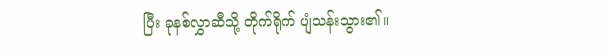ပြီး ခုနစ်လွှာဆီသို့ တိုက်ရိုက် ပျံသန်းသွား၏။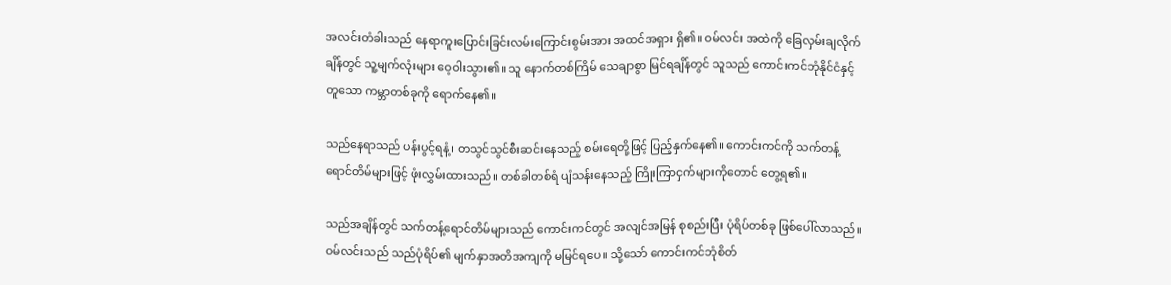အလင်းတံခါးသည် နေရာကူးပြောင်းခြင်းလမ်းကြောင်းစွမ်းအား အထင်အရှား ရှိ၏။ ဝမ်လင်း အထဲကို ခြေလှမ်းချလိုက်ချိန်တွင် သူ့မျက်လုံးများ ဝေ့ဝါးသွား၏။ သူ နောက်တစ်ကြိမ် သေချာစွာ မြင်ရချိန်တွင် သူသည် ကောင်းကင်ဘုံနိုင်ငံနှင့်တူသော ကမ္ဘာတစ်ခုကို ရောက်နေ၏။

သည်နေရာသည် ပန်းပွင့်ရနံ့၊ တသွင်သွင်စီးဆင်းနေသည့် စမ်းရေတို့ဖြင့် ပြည့်နှက်နေ၏။ ကောင်းကင်ကို သက်တန့်ရောင်တိမ်များဖြင့် ဖုံးလွှမ်းထားသည်။ တစ်ခါတစ်ရံ ပျံသန်းနေသည့် ကြိုးကြာငှက်များကိုတောင် တွေ့ရ၏။

သည်အချိန်တွင် သက်တန့်ရောင်တိမ်များသည် ကောင်းကင်တွင် အလျင်အမြန် စုစည်းပြီး ပုံရိပ်တစ်ခု ဖြစ်ပေါ်လာသည်။ ဝမ်လင်းသည် သည်ပုံရိပ်၏ မျက်နှာအတိအကျကို မမြင်ရပေ။ သို့သော် ကောင်းကင်ဘုံစိတ်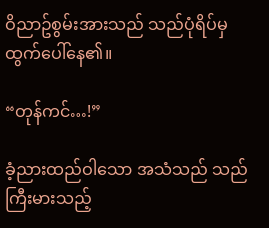ဝိညာဥ်စွမ်းအားသည် သည်ပုံရိပ်မှ ထွက်ပေါ်နေ၏။

“တုန်ကင်…!”

ခံ့ညားထည်ဝါသော အသံသည် သည်ကြီးမားသည့်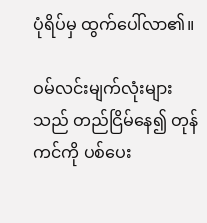ပုံရိပ်မှ ထွက်ပေါ်လာ၏။

ဝမ်လင်းမျက်လုံးများသည် တည်ငြိမ်နေ၍ တုန်ကင်ကို ပစ်ပေး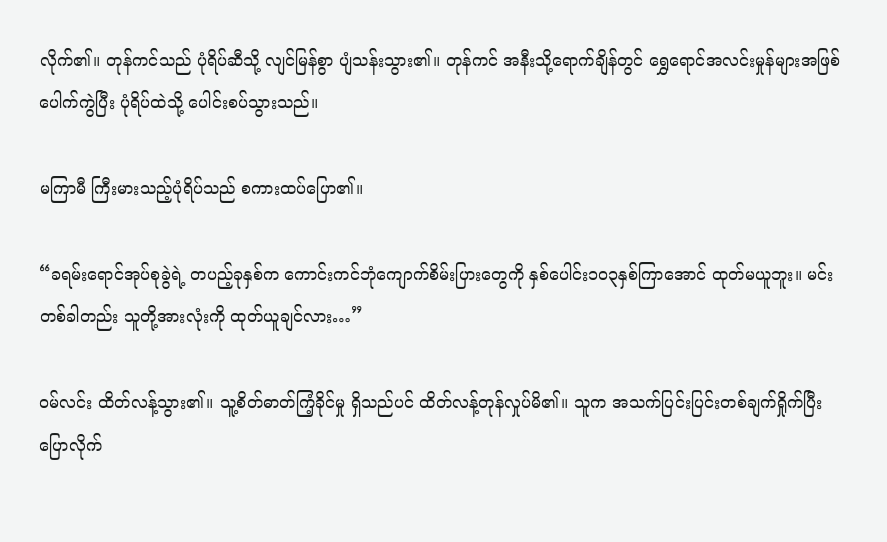လိုက်၏။ တုန်ကင်သည် ပုံရိပ်ဆီသို့ လျင်မြန်စွာ ပျံသန်းသွား၏။ တုန်ကင် အနီးသို့ရောက်ချိန်တွင် ရွှေရောင်အလင်းမှုန်များအဖြစ် ပေါက်ကွဲပြီး ပုံရိပ်ထဲသို့ ပေါင်းစပ်သွားသည်။

မကြာမီ ကြီးမားသည့်ပုံရိပ်သည် စကားထပ်ပြော၏။

“ခရမ်းရောင်အုပ်စုခွဲရဲ့ တပည့်ခုနှစ်က ကောင်းကင်ဘုံကျောက်စိမ်းပြားတွေကို နှစ်ပေါင်း၁၀၃နှစ်ကြာအောင် ထုတ်မယူဘူး။ မင်း တစ်ခါတည်း သူတို့အားလုံးကို ထုတ်ယူချင်လား…”

ဝမ်လင်း ထိတ်လန့်သွား၏။ သူ့စိတ်ဓာတ်ကြံ့ခိုင်မှု ရှိသည်ပင် ထိတ်လန့်တုန်လှုပ်မိ၏။ သူက အသက်ပြင်းပြင်းတစ်ချက်ရှိုက်ပြီး ပြောလိုက်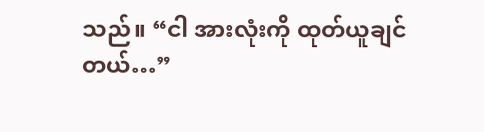သည်။ “ငါ အားလုံးကို ထုတ်ယူချင်တယ်…”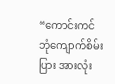“ကောင်းကင်ဘုံကျောက်စိမ်းပြား အားလုံး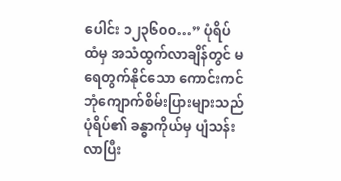ပေါင်း ၁၂၃၆၀၀…” ပုံရိပ်ထံမှ အသံထွက်လာချိန်တွင် မရေတွက်နိုင်သော ကောင်းကင်ဘုံကျောက်စိမ်းပြားများသည် ပုံရိပ်၏ ခန္ဓာကိုယ်မှ ပျံသန်းလာပြီး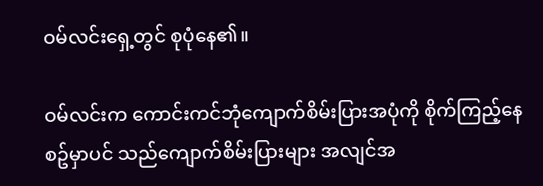ဝမ်လင်းရှေ့တွင် စုပုံနေ၏။

ဝမ်လင်းက ကောင်းကင်ဘုံကျောက်စိမ်းပြားအပုံကို စိုက်ကြည့်နေစဥ်မှာပင် သည်ကျောက်စိမ်းပြားများ အလျင်အ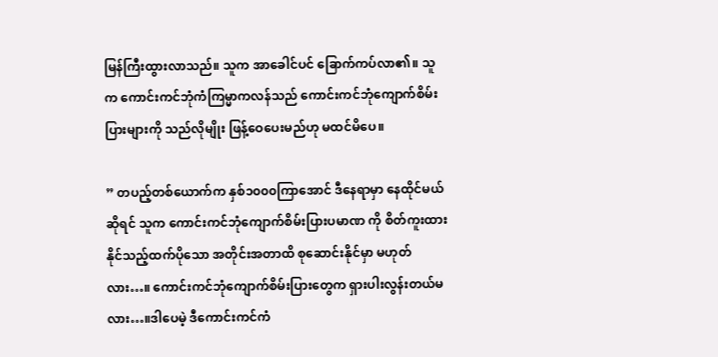မြန်ကြီးထွားလာသည်။ သူက အာခေါင်ပင် ခြောက်ကပ်လာ၏။ သူက ကောင်းကင်ဘုံကံကြမ္မာကလန်သည် ကောင်းကင်ဘုံကျောက်စိမ်းပြားများကို သည်လိုမျိုး ဖြန့်ဝေပေးမည်ဟု မထင်မိပေ။

” တပည့်တစ်ယောက်က နှစ်၁၀၀၀ကြာအောင် ဒီနေရာမှာ နေထိုင်မယ်ဆိုရင် သူက ကောင်းကင်ဘုံကျောက်စိမ်းပြားပမာဏ ကို စိတ်ကူးထားနိုင်သည့်ထက်ပိုသော အတိုင်းအတာထိ စုဆောင်းနိုင်မှာ မဟုတ်လား…။ ကောင်းကင်ဘုံကျောက်စိမ်းပြားတွေက ရှားပါးလွန်းတယ်မလား…။ဒါပေမဲ့ ဒီကောင်းကင်ကံ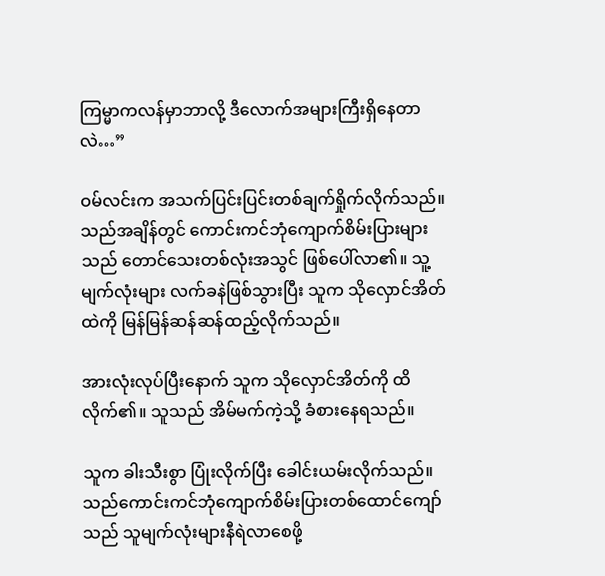ကြမ္မာကလန်မှာဘာလို့ ဒီလောက်အများကြီးရှိနေတာလဲ…”

ဝမ်လင်းက အသက်ပြင်းပြင်းတစ်ချက်ရှိုက်လိုက်သည်။ သည်အချိန်တွင် ကောင်းကင်ဘုံကျောက်စိမ်းပြားများသည် တောင်သေးတစ်လုံးအသွင် ဖြစ်ပေါ်လာ၏။ သူ့မျက်လုံးများ လက်ခနဲဖြစ်သွားပြီး သူက သိုလှောင်အိတ်ထဲကို မြန်မြန်ဆန်ဆန်ထည့်လိုက်သည်။

အားလုံးလုပ်ပြီးနောက် သူက သိုလှောင်အိတ်ကို ထိလိုက်၏။ သူသည် အိမ်မက်ကဲ့သို့ ခံစားနေရသည်။

သူက ခါးသီးစွာ ပြုံးလိုက်ပြီး ခေါင်းယမ်းလိုက်သည်။ သည်ကောင်းကင်ဘုံကျောက်စိမ်းပြားတစ်ထောင်ကျော်သည် သူမျက်လုံးများနီရဲလာစေဖို့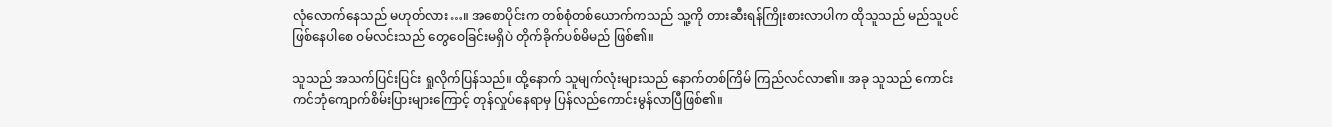လုံလောက်နေသည် မဟုတ်လား…။ အစောပိုင်းက တစ်စုံတစ်ယောက်ကသည် သူ့ကို တားဆီးရန်ကြိုးစားလာပါက ထိုသူသည် မည်သူပင်ဖြစ်နေပါစေ ဝမ်လင်းသည် တွေဝေခြင်းမရှိပဲ တိုက်ခိုက်ပစ်မိမည် ဖြစ်၏။

သူသည် အသက်ပြင်းပြင်း ရှုလိုက်ပြန်သည်။ ထို့နောက် သူမျက်လုံးများသည် နောက်တစ်ကြိမ် ကြည်လင်လာ၏။ အခု သူသည် ကောင်းကင်ဘုံကျောက်စိမ်းပြားများကြောင့် တုန်လှုပ်နေရာမှ ပြန်လည်ကောင်းမွန်လာပြီဖြစ်၏။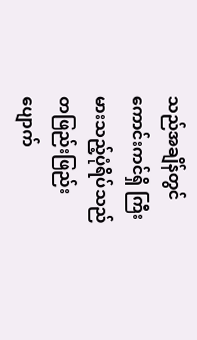သည်အချိန်တွင် ကောင်းကင်ရှိ ကြီးမားသည့်ပုံရိပ်သည် တဖြည်းဖြည်း ပျောက်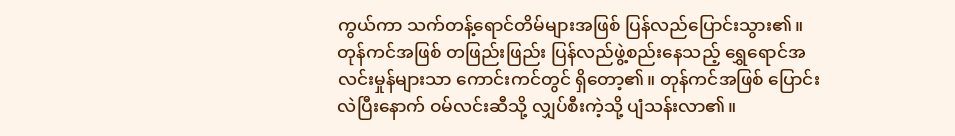ကွယ်ကာ သက်တန့်ရောင်တိမ်များအဖြစ် ပြန်လည်ပြောင်းသွား၏။ တုန်ကင်အဖြစ် တဖြည်းဖြည်း ပြန်လည်ဖွဲ့စည်းနေသည့် ရွှေရောင်အလင်းမှုန်များသာ ကောင်းကင်တွင် ရှိတော့၏။ တုန်ကင်အဖြစ် ပြောင်းလဲပြီးနောက် ဝမ်လင်းဆီသို့ လျှပ်စီးကဲ့သို့ ပျံသန်းလာ၏။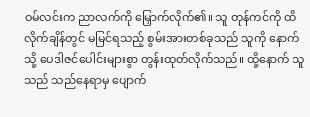ဝမ်လင်းက ညာလက်ကို မြှောက်လိုက်၏။ သူ တုန်ကင်ကို ထိလိုက်ချိန်တွင် မမြင်ရသည့် စွမ်းအားတစ်ခုသည် သူကို နောက်သို့ ပေဒါဇင်ပေါင်းများစွာ တွန်းထုတ်လိုက်သည်။ ထို့နောက် သူသည် သည်နေရာမှ ပျောက်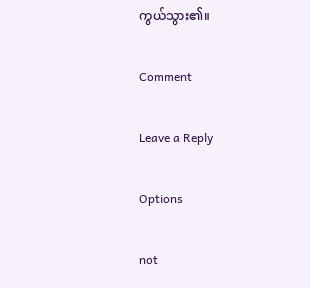ကွယ်သွား၏။

Comment

Leave a Reply

Options

not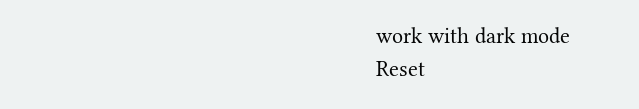work with dark mode
Reset